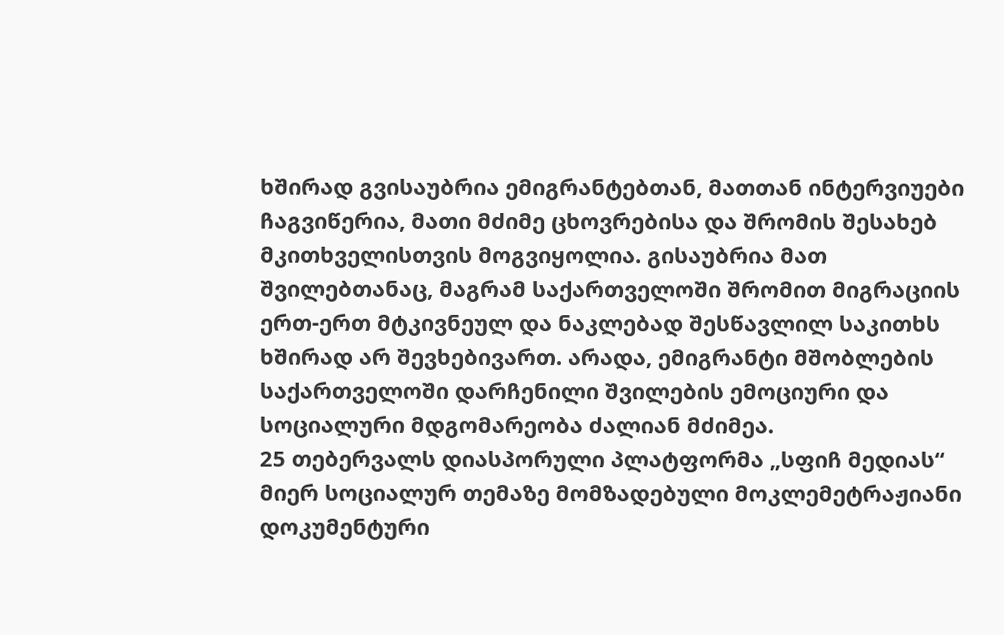ხშირად გვისაუბრია ემიგრანტებთან, მათთან ინტერვიუები ჩაგვიწერია, მათი მძიმე ცხოვრებისა და შრომის შესახებ მკითხველისთვის მოგვიყოლია. გისაუბრია მათ შვილებთანაც, მაგრამ საქართველოში შრომით მიგრაციის ერთ-ერთ მტკივნეულ და ნაკლებად შესწავლილ საკითხს ხშირად არ შევხებივართ. არადა, ემიგრანტი მშობლების საქართველოში დარჩენილი შვილების ემოციური და სოციალური მდგომარეობა ძალიან მძიმეა.
25 თებერვალს დიასპორული პლატფორმა „სფიჩ მედიას“ მიერ სოციალურ თემაზე მომზადებული მოკლემეტრაჟიანი დოკუმენტური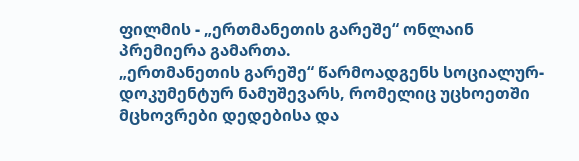ფილმის - „ერთმანეთის გარეშე“ ონლაინ პრემიერა გამართა.
„ერთმანეთის გარეშე“ წარმოადგენს სოციალურ-დოკუმენტურ ნამუშევარს, რომელიც უცხოეთში მცხოვრები დედებისა და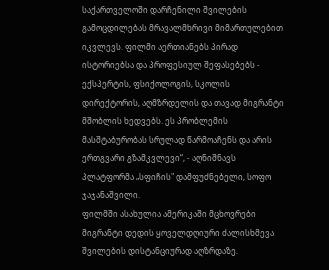საქართველოში დარჩენილი შვილების გამოცდილებას მრავალმხრივი მიმართულებით იკვლევს. ფილმი აერთიანებს პირად ისტორიებსა და პროფესიულ შეფასებებს - ექსპერტის, ფსიქოლოგის, სკოლის დირექტორის, აღმზრდელის და თავად მიგრანტი მშობლის ხედვებს. ეს პრობლემის მასშტაბურობას სრულად წარმოაჩენს და არის ერთგვარი გზამკვლევი“, - აღნიშნავს პლატფორმა „სფიჩის" დამფუძნებელი, სოფო ჯაჯანაშვილი.
ფილმში ასახულია ამერიკაში მცხოვრები მიგრანტი დედის ყოველდღიური ძალისხმევა შვილების დისტანციურად აღზრდაზე.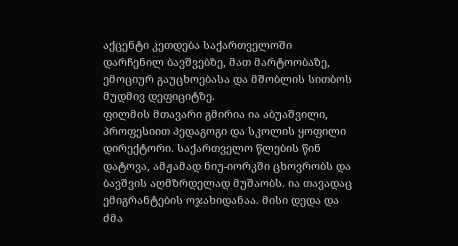აქცენტი კეთდება საქართველოში დარჩენილ ბავშვებზე, მათ მარტოობაზე, ემოციურ გაუცხოებასა და მშობლის სითბოს მუდმივ დეფიციტზე.
ფილმის მთავარი გმირია ია აბუაშვილი, პროფესიით პედაგოგი და სკოლის ყოფილი დირექტორი. საქართველო წლების წინ დატოვა, ამჟამად ნიუ-იორკში ცხოვრობს და ბავშვის აღმზრდელად მუშაობს. ია თავადაც ემიგრანტების ოჯახიდანაა. მისი დედა და ძმა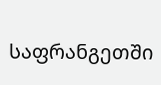საფრანგეთში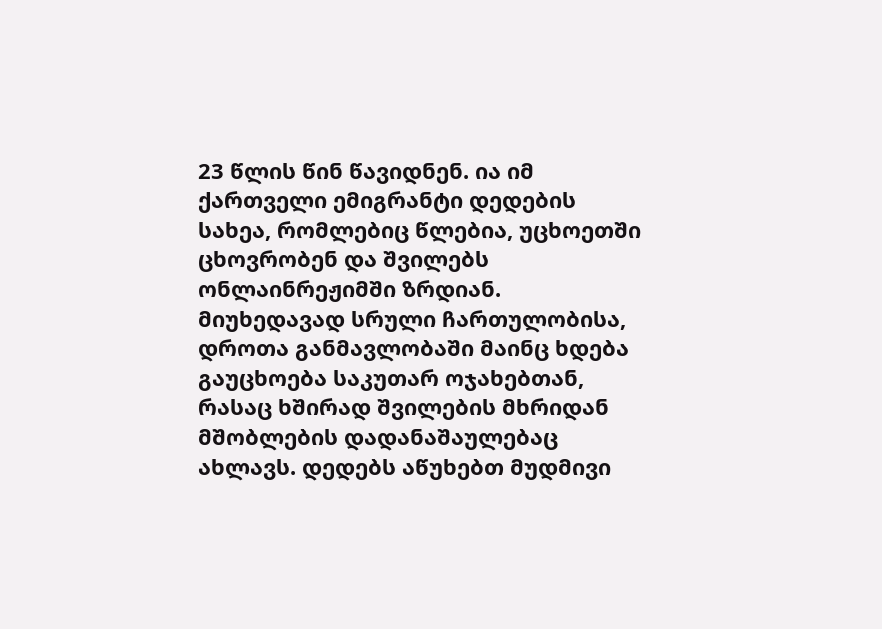23 წლის წინ წავიდნენ. ია იმ ქართველი ემიგრანტი დედების სახეა, რომლებიც წლებია, უცხოეთში ცხოვრობენ და შვილებს ონლაინრეჟიმში ზრდიან. მიუხედავად სრული ჩართულობისა, დროთა განმავლობაში მაინც ხდება გაუცხოება საკუთარ ოჯახებთან, რასაც ხშირად შვილების მხრიდან მშობლების დადანაშაულებაც ახლავს. დედებს აწუხებთ მუდმივი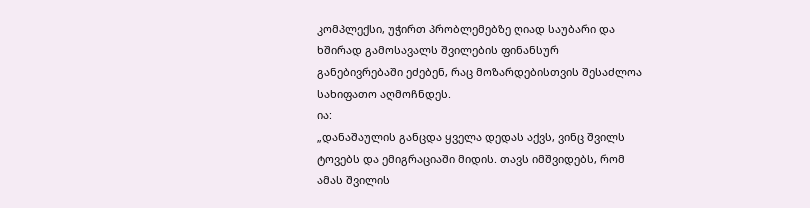კომპლექსი, უჭირთ პრობლემებზე ღიად საუბარი და ხშირად გამოსავალს შვილების ფინანსურ განებივრებაში ეძებენ, რაც მოზარდებისთვის შესაძლოა სახიფათო აღმოჩნდეს.
ია:
„დანაშაულის განცდა ყველა დედას აქვს, ვინც შვილს ტოვებს და ემიგრაციაში მიდის. თავს იმშვიდებს, რომ ამას შვილის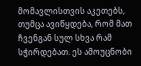მომავლისთვის აკეთებს, თუმცა ავიწყდება, რომ მათ ჩვენგან სულ სხვა რამ სჭირდებათ. ეს ამოუცნობი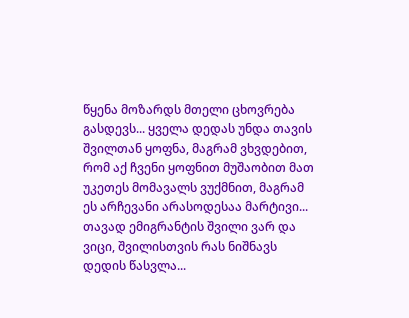წყენა მოზარდს მთელი ცხოვრება გასდევს... ყველა დედას უნდა თავის შვილთან ყოფნა, მაგრამ ვხვდებით, რომ აქ ჩვენი ყოფნით მუშაობით მათ უკეთეს მომავალს ვუქმნით, მაგრამ ეს არჩევანი არასოდესაა მარტივი...
თავად ემიგრანტის შვილი ვარ და ვიცი, შვილისთვის რას ნიშნავს დედის წასვლა...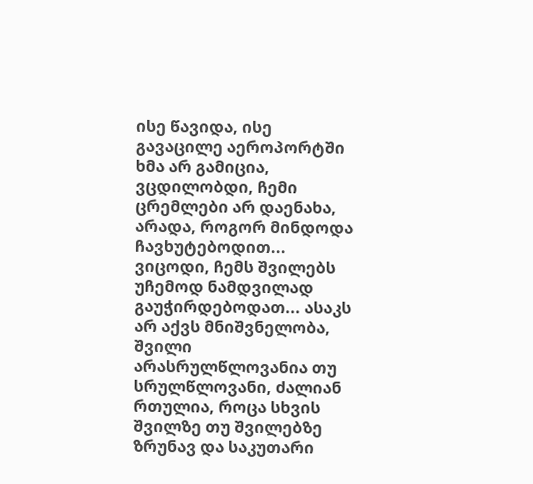ისე წავიდა, ისე გავაცილე აეროპორტში ხმა არ გამიცია, ვცდილობდი, ჩემი ცრემლები არ დაენახა, არადა, როგორ მინდოდა ჩავხუტებოდით...
ვიცოდი, ჩემს შვილებს უჩემოდ ნამდვილად გაუჭირდებოდათ... ასაკს არ აქვს მნიშვნელობა, შვილი არასრულწლოვანია თუ სრულწლოვანი, ძალიან რთულია, როცა სხვის შვილზე თუ შვილებზე ზრუნავ და საკუთარი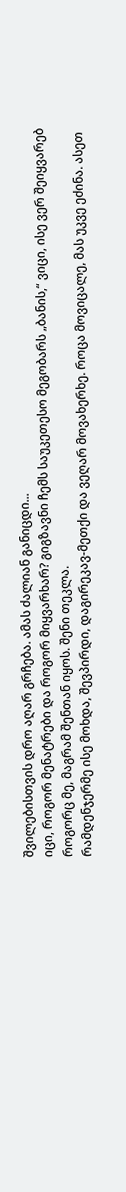შვილებისთვის დრო აღარ გრჩება. ამას ძალიან განიცდი...
იცი, როგორ მენატრები და როგორ მიყვარხარ? გიგზავნი ჩემს საუკეთესო მეგობარს „ბანის,“ ვიცი, ისე ვერ შეიყვარებ როგორც მე, მაგრამ შენთან იყოს. შენი თეკლა.
რამდენჯერმე ისე მოხდა, შევპირდი, დაგირეკავ-მეთქი და ვეღარ მოვახერხე. როცა მოვიცალე, მას უკვე ეძინა. ასეთ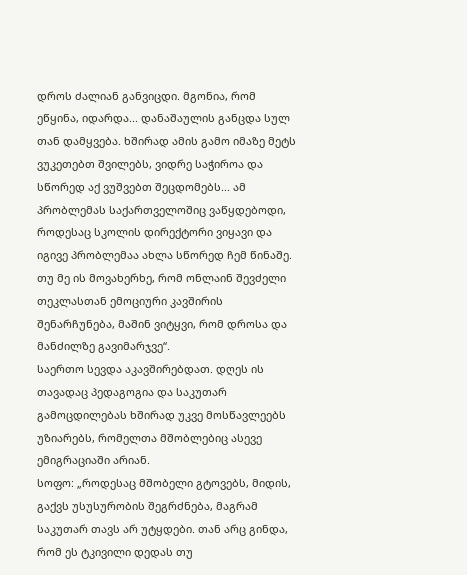დროს ძალიან განვიცდი. მგონია, რომ ეწყინა, იდარდა... დანაშაულის განცდა სულ თან დამყვება. ხშირად ამის გამო იმაზე მეტს ვუკეთებთ შვილებს, ვიდრე საჭიროა და სწორედ აქ ვუშვებთ შეცდომებს... ამ პრობლემას საქართველოშიც ვაწყდებოდი, როდესაც სკოლის დირექტორი ვიყავი და იგივე პრობლემაა ახლა სწორედ ჩემ წინაშე. თუ მე ის მოვახერხე, რომ ონლაინ შევძელი თეკლასთან ემოციური კავშირის შენარჩუნება, მაშინ ვიტყვი, რომ დროსა და მანძილზე გავიმარჯვე“.
საერთო სევდა აკავშირებდათ. დღეს ის თავადაც პედაგოგია და საკუთარ გამოცდილებას ხშირად უკვე მოსწავლეებს უზიარებს, რომელთა მშობლებიც ასევე ემიგრაციაში არიან.
სოფო: „როდესაც მშობელი გტოვებს, მიდის, გაქვს უსუსურობის შეგრძნება, მაგრამ საკუთარ თავს არ უტყდები. თან არც გინდა, რომ ეს ტკივილი დედას თუ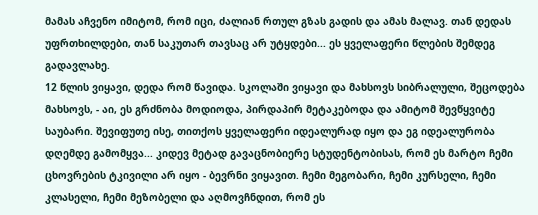მამას აჩვენო იმიტომ, რომ იცი, ძალიან რთულ გზას გადის და ამას მალავ. თან დედას უფრთხილდები, თან საკუთარ თავსაც არ უტყდები... ეს ყველაფერი წლების შემდეგ გადავლახე.
12 წლის ვიყავი, დედა რომ წავიდა. სკოლაში ვიყავი და მახსოვს სიბრალული, შეცოდება მახსოვს, - აი, ეს გრძნობა მოდიოდა, პირდაპირ მეტაკებოდა და ამიტომ შევწყვიტე საუბარი. შევიფუთე ისე, თითქოს ყველაფერი იდეალურად იყო და ეგ იდეალურობა დღემდე გამომყვა... კიდევ მეტად გავაცნობიერე სტუდენტობისას, რომ ეს მარტო ჩემი ცხოვრების ტკივილი არ იყო - ბევრნი ვიყავით. ჩემი მეგობარი, ჩემი კურსელი, ჩემი კლასელი, ჩემი მეზობელი და აღმოვჩნდით, რომ ეს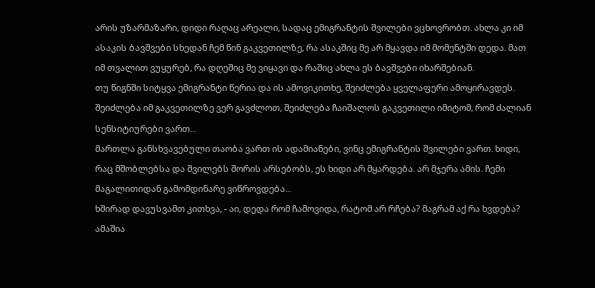არის უზარმაზარი, დიდი რაღაც არეალი, სადაც ემიგრანტის შვილები ვცხოვრობთ. ახლა კი იმ ასაკის ბავშვები სხედან ჩემ წინ გაკვეთილზე, რა ასაკშიც მე არ მყავდა იმ მომენტში დედა. მათ იმ თვალით ვუყურებ, რა დღეშიც მე ვიყავი და რაშიც ახლა ეს ბავშვები იხარშებიან.
თუ წიგნში სიტყვა ემიგრანტი წერია და ის ამოვიკითხე, შეიძლება ყველაფერი ამოყირავდეს. შეიძლება იმ გაკვეთილზე ვერ გავძლოთ, შეიძლება ჩაიშალოს გაკვეთილი იმიტომ, რომ ძალიან სენსიტიურები ვართ...
მართლა განსხვავებული თაობა ვართ ის ადამიანები, ვინც ემიგრანტის შვილები ვართ. ხიდი, რაც მშობლებსა და შვილებს შორის არსებობს, ეს ხიდი არ მყარდება. არ მჯერა ამის. ჩემი მაგალითიდან გამომდინარე ვიწროვდება...
ხშირად დავუსვამთ კითხვა, - აი, დედა რომ ჩამოვიდა, რატომ არ რჩება? მაგრამ აქ რა ხვდება? ამაშია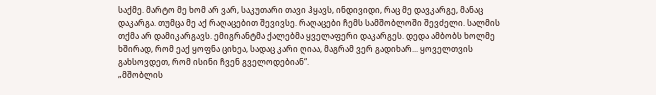საქმე. მარტო მე ხომ არ ვარ, საკუთარი თავი ჰყავს, ინდივიდი, რაც მე დავკარგე, მანაც დაკარგა. თუმცა მე აქ რაღაცებით შევივსე. რაღაცები ჩემს სამშობლოში შევძელი. სალმის თქმა არ დამიკარგავს. ემიგრანტმა ქალებმა ყველაფერი დაკარგეს. დედა ამბობს ხოლმე ხშირად, რომ ეაქ ყოფნა ციხეა, სადაც კარი ღიაა, მაგრამ ვერ გადიხარ... ყოველთვის გახსოვდეთ, რომ ისინი ჩვენ გველოდებიან“.
„მშობლის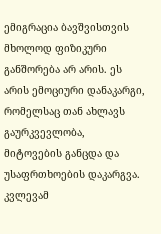ემიგრაცია ბავშვისთვის მხოლოდ ფიზიკური განშორება არ არის. ეს არის ემოციური დანაკარგი, რომელსაც თან ახლავს გაურკვევლობა, მიტოვების განცდა და უსაფრთხოების დაკარგვა. კვლევამ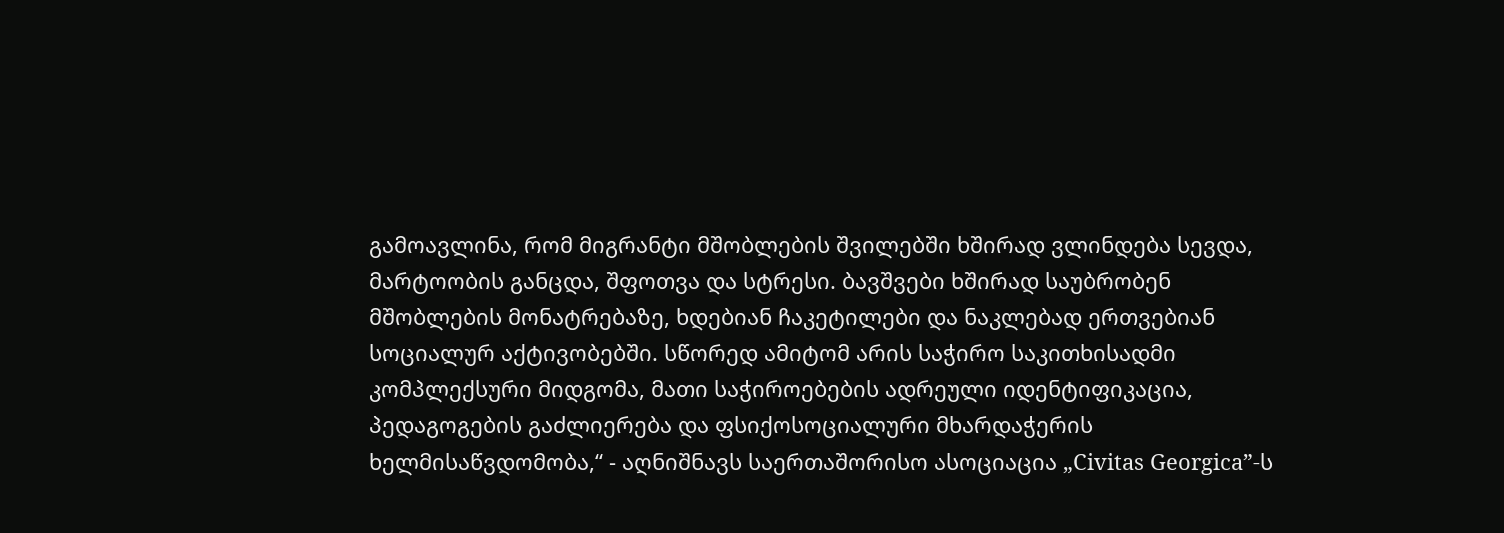გამოავლინა, რომ მიგრანტი მშობლების შვილებში ხშირად ვლინდება სევდა, მარტოობის განცდა, შფოთვა და სტრესი. ბავშვები ხშირად საუბრობენ მშობლების მონატრებაზე, ხდებიან ჩაკეტილები და ნაკლებად ერთვებიან სოციალურ აქტივობებში. სწორედ ამიტომ არის საჭირო საკითხისადმი კომპლექსური მიდგომა, მათი საჭიროებების ადრეული იდენტიფიკაცია, პედაგოგების გაძლიერება და ფსიქოსოციალური მხარდაჭერის ხელმისაწვდომობა,“ - აღნიშნავს საერთაშორისო ასოციაცია „Civitas Georgica”-ს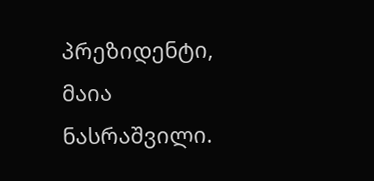პრეზიდენტი, მაია ნასრაშვილი.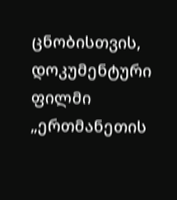ცნობისთვის, დოკუმენტური ფილმი „ერთმანეთის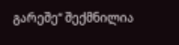გარეშე“ შექმნილია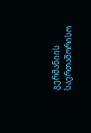გერმანიის საერთაშორისო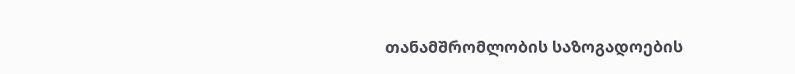თანამშრომლობის საზოგადოების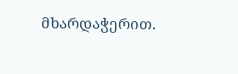მხარდაჭერით.